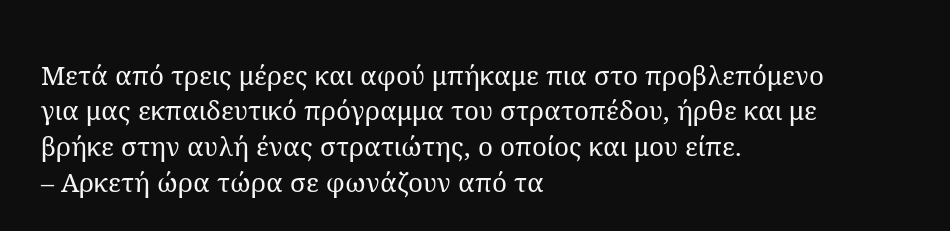Μετά από τρεις μέρες και αφού μπήκαμε πια στο προβλεπόμενο για μας εκπαιδευτικό πρόγραμμα του στρατοπέδου, ήρθε και με βρήκε στην αυλή ένας στρατιώτης, ο οποίος και μου είπε.
– Αρκετή ώρα τώρα σε φωνάζουν από τα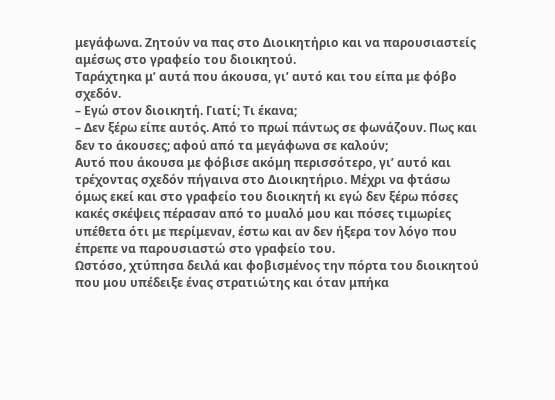μεγάφωνα. Ζητούν να πας στο Διοικητήριο και να παρουσιαστείς αμέσως στο γραφείο του διοικητού.
Ταράχτηκα μ’ αυτά που άκουσα, γι’ αυτό και του είπα με φόβο σχεδόν.
– Εγώ στον διοικητή. Γιατί; Τι έκανα;
– Δεν ξέρω είπε αυτός. Από το πρωί πάντως σε φωνάζουν. Πως και δεν το άκουσες; αφού από τα μεγάφωνα σε καλούν;
Αυτό που άκουσα με φόβισε ακόμη περισσότερο, γι’ αυτό και τρέχοντας σχεδόν πήγαινα στο Διοικητήριο. Μέχρι να φτάσω όμως εκεί και στο γραφείο του διοικητή κι εγώ δεν ξέρω πόσες κακές σκέψεις πέρασαν από το μυαλό μου και πόσες τιμωρίες υπέθετα ότι με περίμεναν, έστω και αν δεν ήξερα τον λόγο που έπρεπε να παρουσιαστώ στο γραφείο του.
Ωστόσο, χτύπησα δειλά και φοβισμένος την πόρτα του διοικητού που μου υπέδειξε ένας στρατιώτης και όταν μπήκα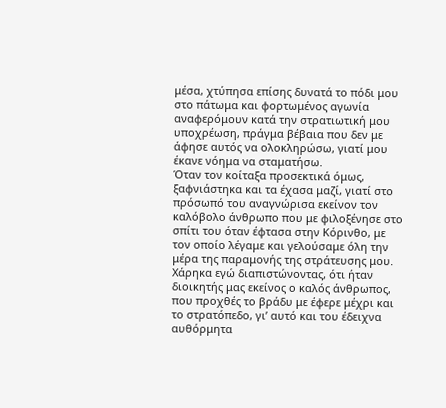μέσα, χτύπησα επίσης δυνατά το πόδι μου στο πάτωμα και φορτωμένος αγωνία αναφερόμουν κατά την στρατιωτική μου υποχρέωση, πράγμα βέβαια που δεν με άφησε αυτός να ολοκληρώσω, γιατί μου έκανε νόημα να σταματήσω.
Όταν τον κοίταξα προσεκτικά όμως, ξαφνιάστηκα και τα έχασα μαζί, γιατί στο πρόσωπό του αναγνώρισα εκείνον τον καλόβολο άνθρωπο που με φιλοξένησε στο σπίτι του όταν έφτασα στην Κόρινθο, με τον οποίο λέγαμε και γελούσαμε όλη την μέρα της παραμονής της στράτευσης μου.
Χάρηκα εγώ διαπιστώνοντας, ότι ήταν διοικητής μας εκείνος ο καλός άνθρωπος, που προχθές το βράδυ με έφερε μέχρι και το στρατόπεδο, γι’ αυτό και του έδειχνα αυθόρμητα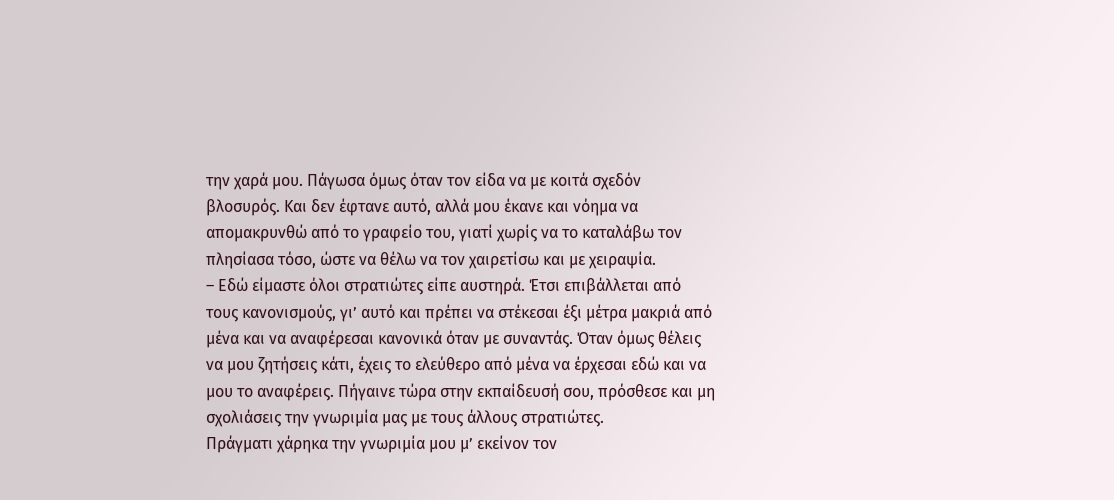την χαρά μου. Πάγωσα όμως όταν τον είδα να με κοιτά σχεδόν βλοσυρός. Και δεν έφτανε αυτό, αλλά μου έκανε και νόημα να απομακρυνθώ από το γραφείο του, γιατί χωρίς να το καταλάβω τον πλησίασα τόσο, ώστε να θέλω να τον χαιρετίσω και με χειραψία.
– Εδώ είμαστε όλοι στρατιώτες είπε αυστηρά. Έτσι επιβάλλεται από τους κανονισμούς, γι’ αυτό και πρέπει να στέκεσαι έξι μέτρα μακριά από μένα και να αναφέρεσαι κανονικά όταν με συναντάς. Όταν όμως θέλεις να μου ζητήσεις κάτι, έχεις το ελεύθερο από μένα να έρχεσαι εδώ και να μου το αναφέρεις. Πήγαινε τώρα στην εκπαίδευσή σου, πρόσθεσε και μη σχολιάσεις την γνωριμία μας με τους άλλους στρατιώτες.
Πράγματι χάρηκα την γνωριμία μου μ’ εκείνον τον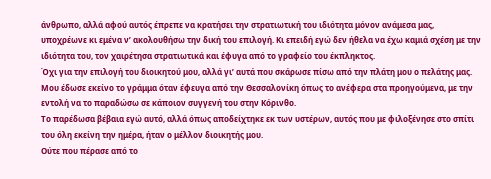άνθρωπο, αλλά αφού αυτός έπρεπε να κρατήσει την στρατιωτική του ιδιότητα μόνον ανάμεσα μας, υποχρέωνε κι εμένα ν’ ακολουθήσω την δική του επιλογή. Κι επειδή εγώ δεν ήθελα να έχω καμιά σχέση με την ιδιότητα του, τον χαιρέτησα στρατιωτικά και έφυγα από το γραφείο του έκπληκτος.
Όχι για την επιλογή του διοικητού μου, αλλά γι’ αυτά που σκάρωσε πίσω από την πλάτη μου ο πελάτης μας. Μου έδωσε εκείνο το γράμμα όταν έφευγα από την Θεσσαλονίκη όπως το ανέφερα στα προηγούμενα, με την εντολή να το παραδώσω σε κάποιον συγγενή του στην Κόρινθο.
Το παρέδωσα βέβαια εγώ αυτό, αλλά όπως αποδείχτηκε εκ των υστέρων, αυτός που με φιλοξένησε στο σπίτι του όλη εκείνη την ημέρα, ήταν ο μέλλον διοικητής μου.
Ούτε που πέρασε από το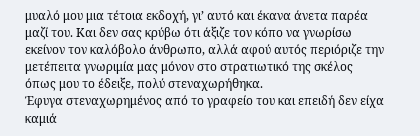μυαλό μου μια τέτοια εκδοχή, γι’ αυτό και έκανα άνετα παρέα μαζί του. Και δεν σας κρύβω ότι άξιζε τον κόπο να γνωρίσω εκείνον τον καλόβολο άνθρωπο, αλλά αφού αυτός περιόριζε την μετέπειτα γνωριμία μας μόνον στο στρατιωτικό της σκέλος όπως μου το έδειξε, πολύ στεναχωρήθηκα.
Έφυγα στεναχωρημένος από το γραφείο του και επειδή δεν είχα καμιά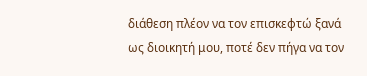διάθεση πλέον να τον επισκεφτώ ξανά ως διοικητή μου, ποτέ δεν πήγα να τον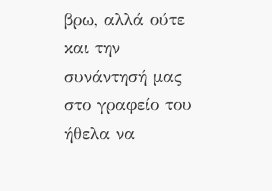βρω, αλλά ούτε και την συνάντησή μας στο γραφείο του ήθελα να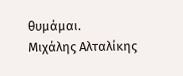θυμάμαι.
Μιχάλης Αλταλίκης